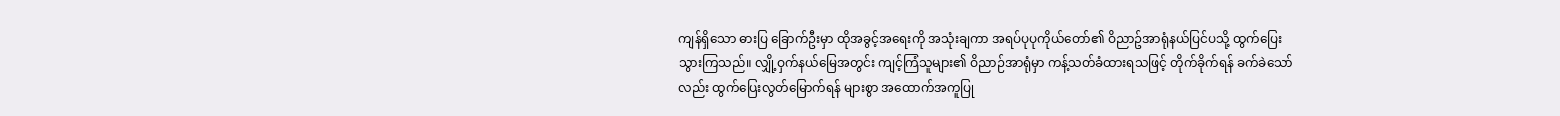ကျန်ရှိသော ဓားပြ ခြောက်ဦးမှာ ထိုအခွင့်အရေးကို အသုံးချကာ အရပ်ပုပုကိုယ်တော်၏ ဝိညာဥ်အာရုံနယ်ပြင်ပသို့ ထွက်ပြေးသွားကြသည်။ လျှို့ဝှက်နယ်မြေအတွင်း ကျင့်ကြံသူများ၏ ဝိညာဉ်အာရုံမှာ ကန့်သတ်ခံထားရသဖြင့် တိုက်ခိုက်ရန် ခက်ခဲသော်လည်း ထွက်ပြေးလွတ်မြောက်ရန် များစွာ အထောက်အကူပြု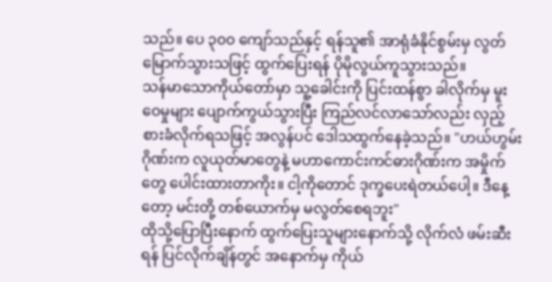သည်။ ပေ ၃၀၀ ကျော်သည်နှင့် ရန်သူ၏ အာရုံခံနိုင်စွမ်းမှ လွတ်မြောက်သွားသဖြင့် ထွက်ပြေးရန် ပိုမိုလွယ်ကူသွားသည်။
သန်မာသောကိုယ်တော်မှာ သူ့ခေါင်းကို ပြင်းထန်စွာ ခါလိုက်မှ မူးဝေမှုများ ပျောက်ကွယ်သွားပြီး ကြည်လင်လာသော်လည်း လှည့်စားခံလိုက်ရသဖြင့် အလွန်ပင် ဒေါသထွက်နေခဲ့သည်။ "ဟယ်ဟွမ်းဂိုဏ်းက လူယုတ်မာတွေနဲ့ မဟာကောင်းကင်ဓားဂိုဏ်းက အမှိုက်တွေ ပေါင်းထားတာကိုး။ ငါ့ကိုတောင် ဒုက္ခပေးရဲတယ်ပေါ့။ ဒီနေ့တော့ မင်းတို့ တစ်ယောက်မှ မလွတ်စေရဘူး"
ထိုသို့ပြောပြီးနောက် ထွက်ပြေးသူများနောက်သို့ လိုက်လံ ဖမ်းဆီးရန် ပြင်လိုက်ချိန်တွင် အနောက်မှ ကိုယ်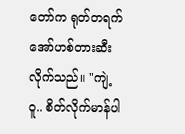တော်က ရုတ်တရက် အော်ဟစ်တားဆီးလိုက်သည်။ "ကျဲ့ဝူ.. စိတ်လိုက်မာန်ပါ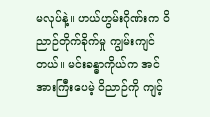မလုပ်နဲ့။ ဟယ်ဟွမ်းဂိုဏ်းက ဝိညာဉ်တိုက်ခိုက်မှု ကျွမ်းကျင်တယ်။ မင်းခန္ဓာကိုယ်က အင်အားကြီးပေမဲ့ ဝိညာဉ်ကို ကျင့်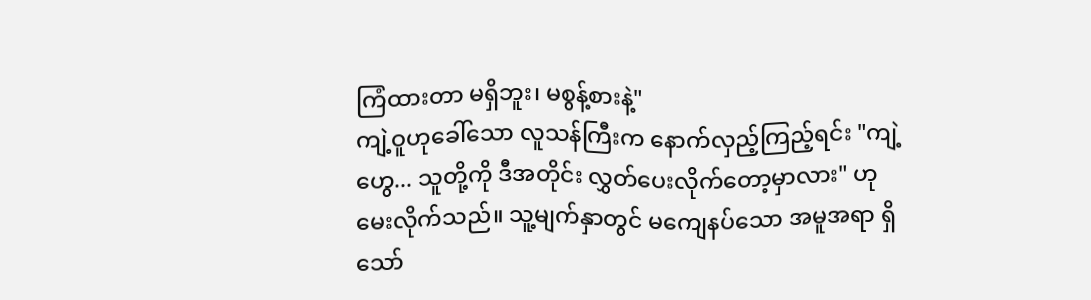ကြံထားတာ မရှိဘူး၊ မစွန့်စားနဲ့"
ကျဲ့ဝူဟုခေါ်သော လူသန်ကြီးက နောက်လှည့်ကြည့်ရင်း "ကျဲ့ဟွေ... သူတို့ကို ဒီအတိုင်း လွှတ်ပေးလိုက်တော့မှာလား" ဟု မေးလိုက်သည်။ သူ့မျက်နှာတွင် မကျေနပ်သော အမူအရာ ရှိသော်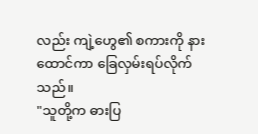လည်း ကျဲ့ဟွေ၏ စကားကို နားထောင်ကာ ခြေလှမ်းရပ်လိုက်သည်။
"သူတို့က ဓားပြ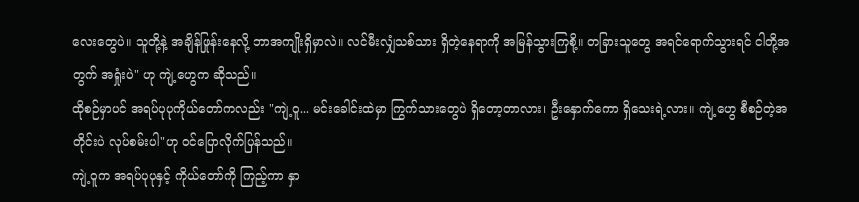လေးတွေပဲ။ သူတို့နဲ့ အချိန်ဖြုန်းနေလို့ ဘာအကျိုးရှိမှာလဲ။ လင်မီးလျှံသစ်သား ရှိတဲ့နေရာကို အမြန်သွားကြစို့။ တခြားသူတွေ အရင်ရောက်သွားရင် ငါတို့အတွက် အရှုံးပဲ" ဟု ကျဲ့ဟွေက ဆိုသည်။
ထိုစဉ်မှာပင် အရပ်ပုပုကိုယ်တော်ကလည်း "ကျဲ့ဝူ... မင်းခေါင်းထဲမှာ ကြွက်သားတွေပဲ ရှိတော့တာလား၊ ဦးနှောက်ကော ရှိသေးရဲ့လား။ ကျဲ့ဟွေ စီစဉ်တဲ့အတိုင်းပဲ လုပ်စမ်းပါ"ဟု ဝင်ပြောလိုက်ပြန်သည်။
ကျဲ့ဝူက အရပ်ပုပုနှင့် ကိုယ်တော်ကို ကြည့်ကာ နှာ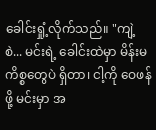ခေါင်းရှုံ့လိုက်သည်။ "ကျဲ့စဲ... မင်းရဲ့ ခေါင်းထဲမှာ မိန်းမကိစ္စတွေပဲ ရှိတာ၊ ငါ့ကို ဝေဖန်ဖို့ မင်းမှာ အ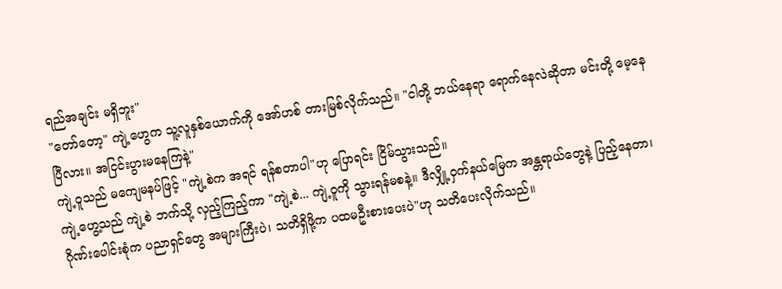ရည်အချင်း မရှိဘူး"
"တော်တော့" ကျဲ့ဟွေက သူ့လူနှစ်ယောက်ကို အော်ဟစ် တားမြစ်လိုက်သည်။ "ငါတို့ ဘယ်နေရာ ရောက်နေလဲဆိုတာ မင်းတို့ မေ့နေပြီလား။ အငြင်းပွားမနေကြနဲ့"
ကျဲ့ဝူသည် မကျေမနပ်ဖြင့် "ကျဲ့စဲက အရင် ရန်စတာပါ"ဟု ပြောရင်း ငြိမ်သွားသည်။
ကျဲ့ဟွေ့သည် ကျဲ့စဲ ဘက်သို့ လှည့်ကြည့်ကာ "ကျဲ့စဲ... ကျဲ့ဝူကို သွားရန်မစနဲ့။ ဒီလျှို့ဝှက်နယ်မြေက အန္တရာယ်တွေနဲ့ ပြည့်နေတာ၊ ဂိုဏ်းပေါင်းစုံက ပညာရှင်တွေ အများကြီးပဲ၊ သတိရှိဖို့က ပထမဦးစားပေးပဲ"ဟု သတိပေးလိုက်သည်။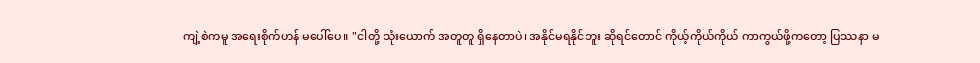ကျဲ့စဲကမူ အရေးစိုက်ဟန် မပေါ်ပေ။ "ငါတို့ သုံးယောက် အတူတူ ရှိနေတာပဲ၊ အနိုင်မရနိုင်ဘူး ဆိုရင်တောင် ကိုယ့်ကိုယ်ကိုယ် ကာကွယ်ဖို့ကတော့ ပြဿနာ မ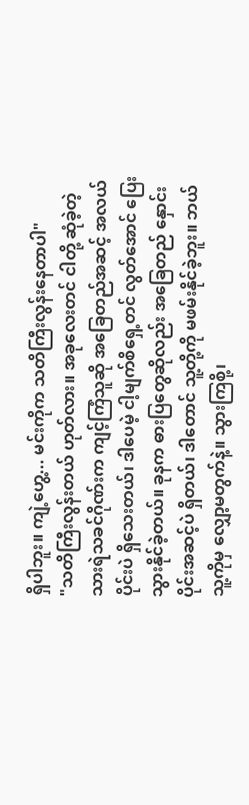ရှိပါဘူး။ ကျဲ့ဟွေ့... မင်းကိုက သတိကြီးလွန်းနေတာပါ"
"သတိကြီးလွန်းတယ် ဟုတ်လား။ အခုလေးတင် ငါတို့ ဆုံခဲ့တဲ့ သားရဲသခင်ဂိုဏ်းက ကျင့်ကြံသူဆို အခြေတည်အဆင့် အလယ်ပိုင်းပဲ ရှိသေးတယ်၊ ဒါပေမဲ့ ငါ့မျက်စိရှေ့တင် လွတ်အောင် ပြေးသွားနိုင်ခဲ့တယ်။ ခုနက ဓားပြတွေဆိုလည်း အခြေတည် နှောင်းပိုင်းအဆင့်ပဲ ရှိတယ်၊ ဒါတောင် သူ့တို့ကို မဖမ်းနိုင်ခဲ့ဘူး။ ဘယ်သူ့ကိုမှ လျှော့မတွက်နဲ့။ သွားကြစို့၊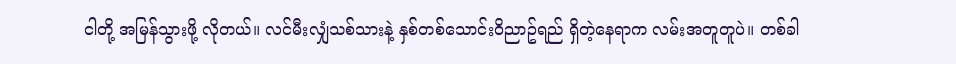ငါတို့ အမြန်သွားဖို့ လိုတယ်။ လင်မီးလျှံသစ်သားနဲ့ နှစ်တစ်သောင်းဝိညာဥ်ရည် ရှိတဲ့နေရာက လမ်းအတူတူပဲ။ တစ်ခါ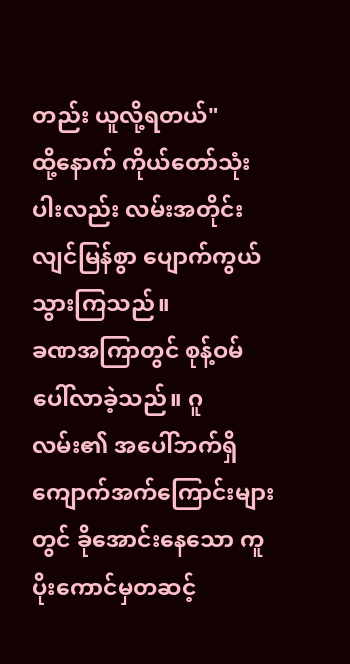တည်း ယူလို့ရတယ်"
ထို့နောက် ကိုယ်တော်သုံးပါးလည်း လမ်းအတိုင်း လျင်မြန်စွာ ပျောက်ကွယ်သွားကြသည်။
ခဏအကြာတွင် စုန့်ဝမ် ပေါ်လာခဲ့သည်။ ဂူလမ်း၏ အပေါ်ဘက်ရှိ ကျောက်အက်ကြောင်းများတွင် ခိုအောင်းနေသော ကူပိုးကောင်မှတဆင့်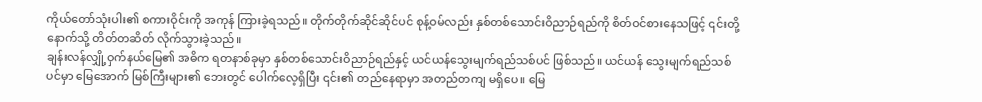ကိုယ်တော်သုံးပါး၏ စကားဝိုင်းကို အကုန် ကြားခဲ့ရသည်။ တိုက်တိုက်ဆိုင်ဆိုင်ပင် စုန့်ဝမ်လည်း နှစ်တစ်သောင်းဝိညာဉ်ရည်ကို စိတ်ဝင်စားနေသဖြင့် ၎င်းတို့နောက်သို့ တိတ်တဆိတ် လိုက်သွားခဲ့သည်။
ချန်းလန်လျှို့ဝှက်နယ်မြေ၏ အဓိက ရတနာစ်ခုမှာ နှစ်တစ်သောင်းဝိညာဉ်ရည်နှင့် ယင်ယန်သွေးမျက်ရည်သစ်ပင် ဖြစ်သည်။ ယင်ယန် သွေးမျက်ရည်သစ်ပင်မှာ မြေအောက် မြစ်ကြီးများ၏ ဘေးတွင် ပေါက်လေ့ရှိပြီး ၎င်း၏ တည်နေရာမှာ အတည်တကျ မရှိပေ။ မြေ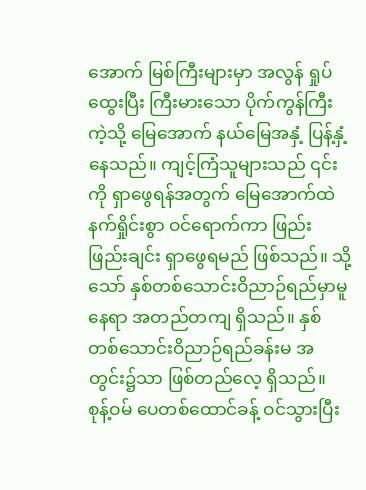အောက် မြစ်ကြီးများမှာ အလွန် ရှုပ်ထွေးပြီး ကြီးမားသော ပိုက်ကွန်ကြီးကဲ့သို့ မြေအောက် နယ်မြေအနှံ့ ပြန့်နှံ့နေသည်။ ကျင့်ကြံသူများသည် ၎င်းကို ရှာဖွေရန်အတွက် မြေအောက်ထဲ နက်ရှိုင်းစွာ ဝင်ရောက်ကာ ဖြည်းဖြည်းချင်း ရှာဖွေရမည် ဖြစ်သည်။ သို့သော် နှစ်တစ်သောင်းဝိညာဉ်ရည်မှာမူ နေရာ အတည်တကျ ရှိသည်။ နှစ်တစ်သောင်းဝိညာဉ်ရည်ခန်းမ အတွင်း၌သာ ဖြစ်တည်လေ့ ရှိသည်။
စုန့်ဝမ် ပေတစ်ထောင်ခန့် ဝင်သွားပြီး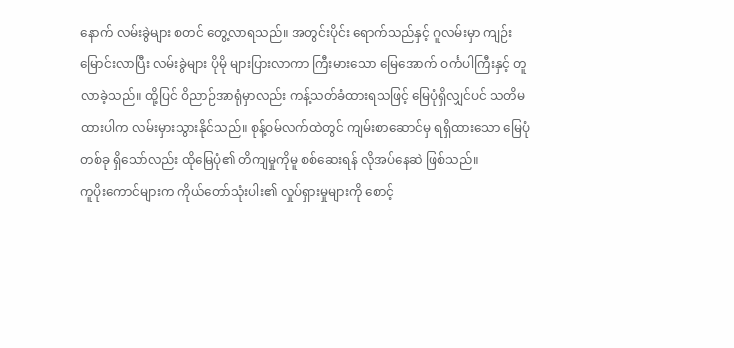နောက် လမ်းခွဲများ စတင် တွေ့လာရသည်။ အတွင်းပိုင်း ရောက်သည်နှင့် ဂူလမ်းမှာ ကျဉ်းမြောင်းလာပြီး လမ်းခွဲများ ပိုမို များပြားလာကာ ကြီးမားသော မြေအောက် ဝင်္ကပါကြီးနှင့် တူလာခဲ့သည်။ ထို့ပြင် ဝိညာဉ်အာရုံမှာလည်း ကန့်သတ်ခံထားရသဖြင့် မြေပုံရှိလျှင်ပင် သတိမထားပါက လမ်းမှားသွားနိုင်သည်။ စုန့်ဝမ်လက်ထဲတွင် ကျမ်းစာဆောင်မှ ရရှိထားသော မြေပုံတစ်ခု ရှိသော်လည်း ထိုမြေပုံ၏ တိကျမှုကိုမူ စစ်ဆေးရန် လိုအပ်နေဆဲ ဖြစ်သည်။
ကူပိုးကောင်များက ကိုယ်တော်သုံးပါး၏ လှုပ်ရှားမှုများကို စောင့်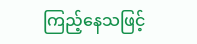ကြည့်နေသဖြင့်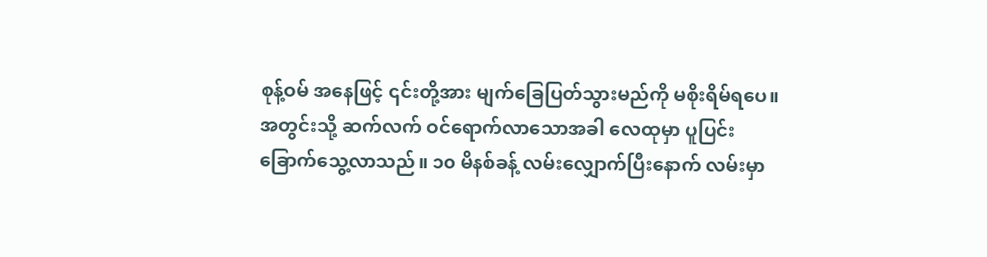စုန့်ဝမ် အနေဖြင့် ၎င်းတို့အား မျက်ခြေပြတ်သွားမည်ကို မစိုးရိမ်ရပေ။ အတွင်းသို့ ဆက်လက် ဝင်ရောက်လာသောအခါ လေထုမှာ ပူပြင်းခြောက်သွေ့လာသည်။ ၁၀ မိနစ်ခန့် လမ်းလျှောက်ပြီးနောက် လမ်းမှာ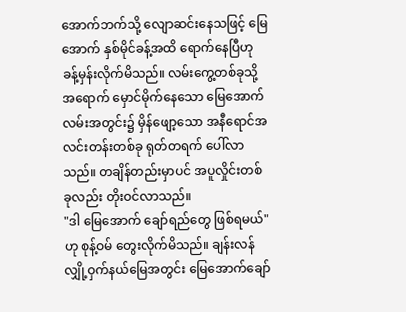အောက်ဘက်သို့ လျောဆင်းနေသဖြင့် မြေအောက် နှစ်မိုင်ခန့်အထိ ရောက်နေပြီဟု ခန့်မှန်းလိုက်မိသည်။ လမ်းကွေ့တစ်ခုသို့အရောက် မှောင်မိုက်နေသော မြေအောက်လမ်းအတွင်း၌ မှိန်ဖျော့သော အနီရောင်အလင်းတန်းတစ်ခု ရုတ်တရက် ပေါ်လာသည်။ တချိန်တည်းမှာပင် အပူလှိုင်းတစ်ခုလည်း တိုးဝင်လာသည်။
"ဒါ မြေအောက် ချော်ရည်တွေ ဖြစ်ရမယ်" ဟု စုန့်ဝမ် တွေးလိုက်မိသည်။ ချန်းလန်လျှို့ဝှက်နယ်မြေအတွင်း မြေအောက်ချော်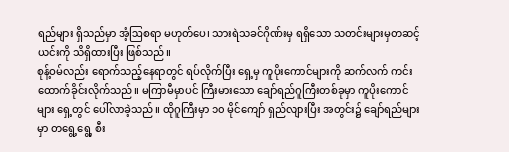ရည်များ ရှိသည်မှာ အံ့ဩစရာ မဟုတ်ပေ၊ သားရဲသခင်ဂိုဏ်းမှ ရရှိသော သတင်းများမှတဆင့် ယင်းကို သိရှိထားပြီး ဖြစ်သည်။
စုန့်ဝမ်လည်း ရောက်သည့်နေရာတွင် ရပ်လိုက်ပြီး ရှေ့မှ ကူပိုးကောင်များကို ဆက်လက် ကင်းထောက်ခိုင်းလိုက်သည်။ မကြာမီမှာပင် ကြီးမားသော ချော်ရည်ဂူကြီးတစ်ခုမှာ ကူပိုးကောင်များ ရှေ့တွင် ပေါ်လာခဲ့သည်။ ထိုဂူကြီးမှာ ၁၀ မိုင်ကျော် ရှည်လျားပြီး အတွင်း၌ ချော်ရည်များမှာ တရွေ့ရွေ့ စီး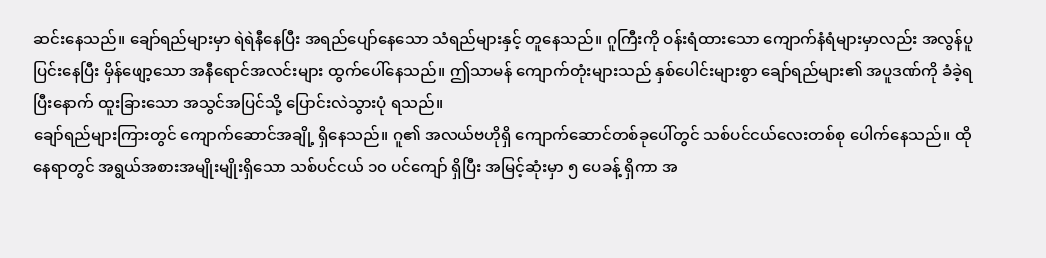ဆင်းနေသည်။ ချော်ရည်များမှာ ရဲရဲနီနေပြီး အရည်ပျော်နေသော သံရည်များနှင့် တူနေသည်။ ဂူကြီးကို ဝန်းရံထားသော ကျောက်နံရံများမှာလည်း အလွန်ပူပြင်းနေပြီး မှိန်ဖျော့သော အနီရောင်အလင်းများ ထွက်ပေါ်နေသည်။ ဤသာမန် ကျောက်တုံးများသည် နှစ်ပေါင်းများစွာ ချော်ရည်များ၏ အပူဒဏ်ကို ခံခဲ့ရပြီးနောက် ထူးခြားသော အသွင်အပြင်သို့ ပြောင်းလဲသွားပုံ ရသည်။
ချော်ရည်များကြားတွင် ကျောက်ဆောင်အချို့ ရှိနေသည်။ ဂူ၏ အလယ်ဗဟိုရှိ ကျောက်ဆောင်တစ်ခုပေါ်တွင် သစ်ပင်ငယ်လေးတစ်စု ပေါက်နေသည်။ ထိုနေရာတွင် အရွယ်အစားအမျိုးမျိုးရှိသော သစ်ပင်ငယ် ၁၀ ပင်ကျော် ရှိပြီး အမြင့်ဆုံးမှာ ၅ ပေခန့် ရှိကာ အ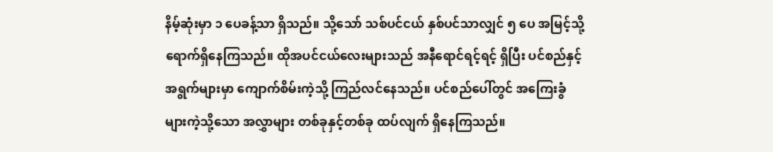နိမ့်ဆုံးမှာ ၁ ပေခန့်သာ ရှိသည်။ သို့သော် သစ်ပင်ငယ် နှစ်ပင်သာလျှင် ၅ ပေ အမြင့်သို့ ရောက်ရှိနေကြသည်။ ထိုအပင်ငယ်လေးများသည် အနီရောင်ရင့်ရင့် ရှိပြီး ပင်စည်နှင့် အရွက်များမှာ ကျောက်စိမ်းကဲ့သို့ ကြည်လင်နေသည်။ ပင်စည်ပေါ်တွင် အကြေးခွံများကဲ့သို့သော အလွှာများ တစ်ခုနှင့်တစ်ခု ထပ်လျက် ရှိနေကြသည်။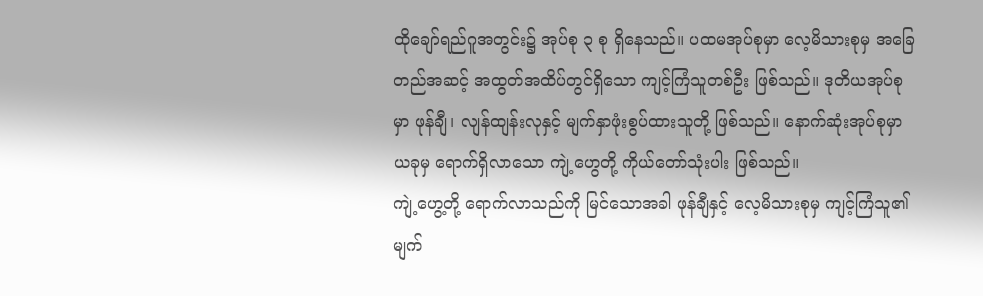ထိုချော်ရည်ဂူအတွင်း၌ အုပ်စု ၃ စု ရှိနေသည်။ ပထမအုပ်စုမှာ လေ့မိသားစုမှ အခြေတည်အဆင့် အထွတ်အထိပ်တွင်ရှိသော ကျင့်ကြံသူတစ်ဦး ဖြစ်သည်။ ဒုတိယအုပ်စုမှာ ဖုန်ချီ၊ လျန်ထျန်းလုနှင့် မျက်နှာဖုံးစွပ်ထားသူတို့ ဖြစ်သည်။ နောက်ဆုံးအုပ်စုမှာ ယခုမှ ရောက်ရှိလာသော ကျဲ့ဟွေတို့ ကိုယ်တော်သုံးပါး ဖြစ်သည်။
ကျဲ့ဟွေ့တို့ ရောက်လာသည်ကို မြင်သောအခါ ဖုန်ချီနှင့် လေ့မိသားစုမှ ကျင့်ကြံသူ၏ မျက်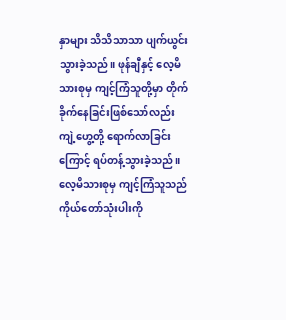နှာများ သိသိသာသာ ပျက်ယွင်းသွားခဲ့သည်။ ဖုန်ချီနှင့် လေ့မိသားစုမှ ကျင့်ကြံသူတို့မှာ တိုက်ခိုက်နေခြင်းဖြစ်သော်လည်း ကျဲ့ဟွေ့တို့ ရောက်လာခြင်းကြောင့် ရပ်တန့်သွားခဲ့သည်။
လေ့မိသားစုမှ ကျင့်ကြံသူသည် ကိုယ်တော်သုံးပါးကို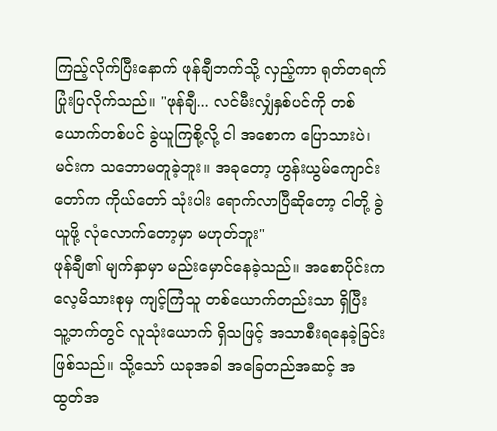ကြည့်လိုက်ပြီးနောက် ဖုန်ချီဘက်သို့ လှည့်ကာ ရုတ်တရက် ပြုံးပြလိုက်သည်။ "ဖုန်ချီ... လင်မီးလျှံနှစ်ပင်ကို တစ်ယောက်တစ်ပင် ခွဲယူကြစို့လို့ ငါ အစောက ပြောသားပဲ၊ မင်းက သဘောမတူခဲ့ဘူး။ အခုတော့ ဟွန်းယွမ်ကျောင်းတော်က ကိုယ်တော် သုံးပါး ရောက်လာပြီဆိုတော့ ငါတို့ ခွဲယူဖို့ လုံလောက်တော့မှာ မဟုတ်ဘူး"
ဖုန်ချီ၏ မျက်နှာမှာ မည်းမှောင်နေခဲ့သည်။ အစောပိုင်းက လေ့မိသားစုမှ ကျင့်ကြံသူ တစ်ယောက်တည်းသာ ရှိပြီး သူ့ဘက်တွင် လူသုံးယောက် ရှိသဖြင့် အသာစီးရနေခဲ့ခြင်း ဖြစ်သည်။ သို့သော် ယခုအခါ အခြေတည်အဆင့် အထွတ်အ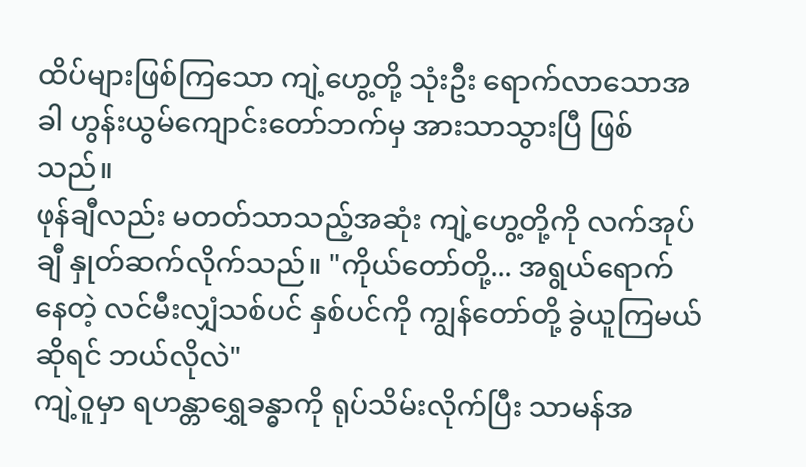ထိပ်များဖြစ်ကြသော ကျဲ့ဟွေ့တို့ သုံးဦး ရောက်လာသောအခါ ဟွန်းယွမ်ကျောင်းတော်ဘက်မှ အားသာသွားပြီ ဖြစ်သည်။
ဖုန်ချီလည်း မတတ်သာသည့်အဆုံး ကျဲ့ဟွေ့တို့ကို လက်အုပ်ချီ နှုတ်ဆက်လိုက်သည်။ "ကိုယ်တော်တို့... အရွယ်ရောက်နေတဲ့ လင်မီးလျှံသစ်ပင် နှစ်ပင်ကို ကျွန်တော်တို့ ခွဲယူကြမယ်ဆိုရင် ဘယ်လိုလဲ"
ကျဲ့ဝူမှာ ရဟန္တာရွှေခန္ဓာကို ရုပ်သိမ်းလိုက်ပြီး သာမန်အ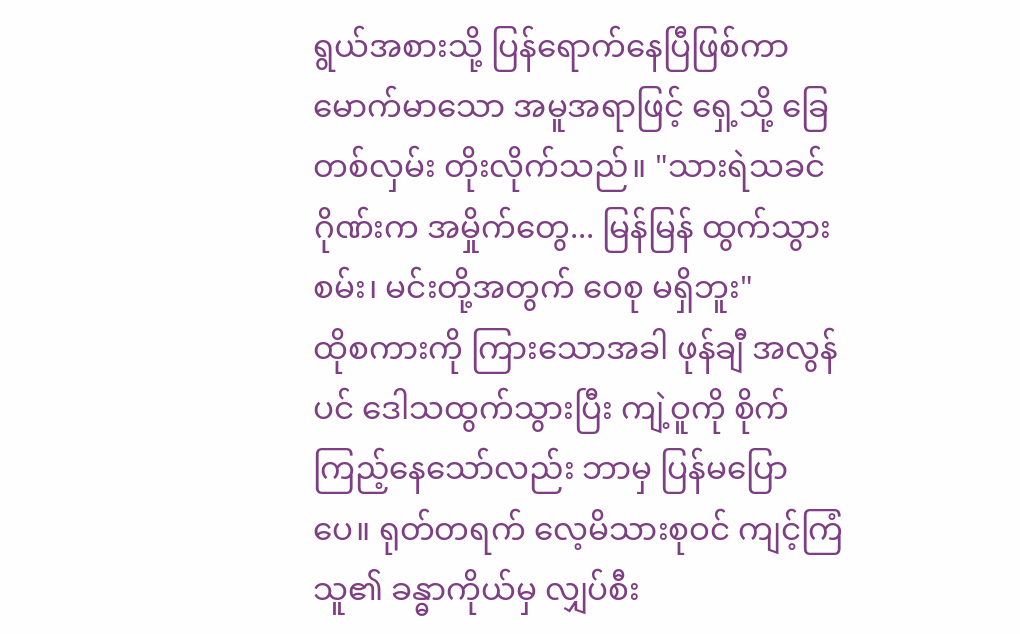ရွယ်အစားသို့ ပြန်ရောက်နေပြီဖြစ်ကာ မောက်မာသော အမူအရာဖြင့် ရှေ့သို့ ခြေတစ်လှမ်း တိုးလိုက်သည်။ "သားရဲသခင်ဂိုဏ်းက အမှိုက်တွေ... မြန်မြန် ထွက်သွားစမ်း၊ မင်းတို့အတွက် ဝေစု မရှိဘူး"
ထိုစကားကို ကြားသောအခါ ဖုန်ချီ အလွန်ပင် ဒေါသထွက်သွားပြီး ကျဲ့ဝူကို စိုက်ကြည့်နေသော်လည်း ဘာမှ ပြန်မပြောပေ။ ရုတ်တရက် လေ့မိသားစုဝင် ကျင့်ကြံသူ၏ ခန္ဓာကိုယ်မှ လျှပ်စီး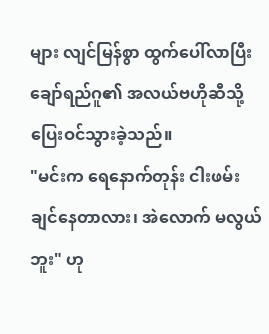များ လျင်မြန်စွာ ထွက်ပေါ်လာပြီး ချော်ရည်ဂူ၏ အလယ်ဗဟိုဆီသို့ ပြေးဝင်သွားခဲ့သည်။
"မင်းက ရေနောက်တုန်း ငါးဖမ်းချင်နေတာလား၊ အဲလောက် မလွယ်ဘူး" ဟု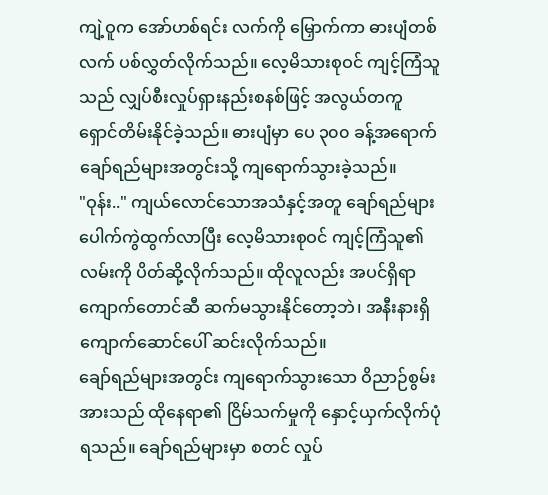ကျဲ့ဝူက အော်ဟစ်ရင်း လက်ကို မြှောက်ကာ ဓားပျံတစ်လက် ပစ်လွှတ်လိုက်သည်။ လေ့မိသားစုဝင် ကျင့်ကြံသူသည် လျှပ်စီးလှုပ်ရှားနည်းစနစ်ဖြင့် အလွယ်တကူ ရှောင်တိမ်းနိုင်ခဲ့သည်။ ဓားပျံမှာ ပေ ၃၀၀ ခန့်အရောက် ချော်ရည်များအတွင်းသို့ ကျရောက်သွားခဲ့သည်။
"ဝုန်း.." ကျယ်လောင်သောအသံနှင့်အတူ ချော်ရည်များ ပေါက်ကွဲထွက်လာပြီး လေ့မိသားစုဝင် ကျင့်ကြံသူ၏ လမ်းကို ပိတ်ဆို့လိုက်သည်။ ထိုလူလည်း အပင်ရှိရာ ကျောက်တောင်ဆီ ဆက်မသွားနိုင်တော့ဘဲ၊ အနီးနားရှိ ကျောက်ဆောင်ပေါ် ဆင်းလိုက်သည်။
ချော်ရည်များအတွင်း ကျရောက်သွားသော ဝိညာဉ်စွမ်းအားသည် ထိုနေရာ၏ ငြိမ်သက်မှုကို နှောင့်ယှက်လိုက်ပုံ ရသည်။ ချော်ရည်များမှာ စတင် လှုပ်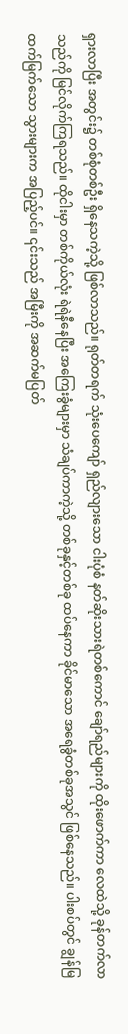ရှားလာပြီး အတွင်း၌ တစ်စုံတစ်ဦး ရှိနေသကဲ့သို့ ဖြစ်လာသည်။ ရုတ်တရက် သုံးပေကျော် ရှည်လျားသော ငါးပုံစံ နတ်ဆိုးသားရဲတစ်ကောင် ချော်ရည်များကို ထိုးဖောက်ကာ လေထဲသို့ ခုန်တက်လာသည်ကို မြင်လိုက်ကြရသည်။ ထိုငါးမှာ တစ်ကိုယ်လုံး ရဲရဲနီနေပြီး အကြေးခွံများမှာ သံချပ်ကာကဲ့သို့ တစ်ခုနှင့်တစ်ခု ထပ်နေကာ ခိုင်မာသော အရေခွံတစ်ခုအသွင် ဖြစ်နေသည်။ ပါးစပ်တွင် ချွန်မြထက်မြက်သော သွားများက အပြည့်ပင်။ ၎င်းသည် အမြီးကို အဆက်မပြတ်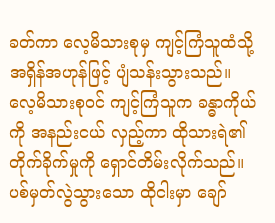ခတ်ကာ လေ့မိသားစုမှ ကျင့်ကြံသူထံသို့ အရှိန်အဟုန်ဖြင့် ပျံသန်းသွားသည်။
လေ့မိသားစုဝင် ကျင့်ကြံသူက ခန္ဓာကိုယ်ကို အနည်းငယ် လှည့်ကာ ထိုသားရဲ၏ တိုက်ခိုက်မှုကို ရှောင်တိမ်းလိုက်သည်။ ပစ်မှတ်လွဲသွားသော ထိုငါးမှာ ချော်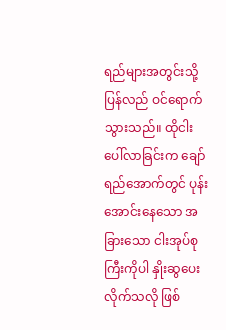ရည်များအတွင်းသို့ ပြန်လည် ဝင်ရောက်သွားသည်။ ထိုငါး ပေါ်လာခြင်းက ချော်ရည်အောက်တွင် ပုန်းအောင်းနေသော အခြားသော ငါးအုပ်စုကြီးကိုပါ နှိုးဆွပေးလိုက်သလို ဖြစ်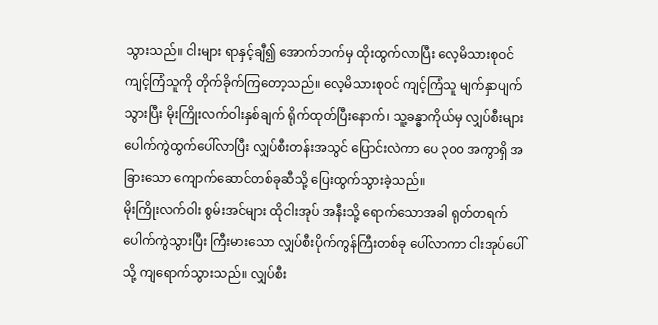သွားသည်။ ငါးများ ရာနှင့်ချီ၍ အောက်ဘက်မှ ထိုးထွက်လာပြီး လေ့မိသားစုဝင် ကျင့်ကြံသူကို တိုက်ခိုက်ကြတော့သည်။ လေ့မိသားစုဝင် ကျင့်ကြံသူ မျက်နှာပျက်သွားပြီး မိုးကြိုးလက်ဝါးနှစ်ချက် ရိုက်ထုတ်ပြီးနောက်၊ သူ့ခန္ဓာကိုယ်မှ လျှပ်စီးများ ပေါက်ကွဲထွက်ပေါ်လာပြီး လျှပ်စီးတန်းအသွင် ပြောင်းလဲကာ ပေ ၃၀၀ အကွာရှိ အခြားသော ကျောက်ဆောင်တစ်ခုဆီသို့ ပြေးထွက်သွားခဲ့သည်။
မိုးကြိုးလက်ဝါး စွမ်းအင်များ ထိုငါးအုပ် အနီးသို့ ရောက်သောအခါ ရုတ်တရက် ပေါက်ကွဲသွားပြီး ကြီးမားသော လျှပ်စီးပိုက်ကွန်ကြီးတစ်ခု ပေါ်လာကာ ငါးအုပ်ပေါ်သို့ ကျရောက်သွားသည်။ လျှပ်စီး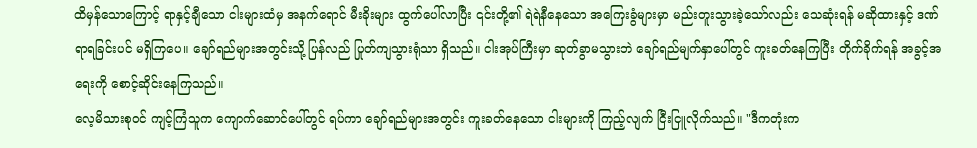ထိမှန်သောကြောင့် ရာနှင့်ချီသော ငါးများထံမှ အနက်ရောင် မီးခိုးများ ထွက်ပေါ်လာပြီး ၎င်းတို့၏ ရဲရဲနီနေသော အကြေးခွံများမှာ မည်းတူးသွားခဲ့သော်လည်း သေဆုံးရန် မဆိုထားနှင့် ဒဏ်ရာရခြင်းပင် မရှိကြပေ။ ချော်ရည်များအတွင်းသို့ ပြန်လည် ပြုတ်ကျသွားရုံသာ ရှိသည်။ ငါးအုပ်ကြီးမှာ ဆုတ်ခွာမသွားဘဲ ချော်ရည်မျက်နှာပေါ်တွင် ကူးခတ်နေကြပြီး တိုက်ခိုက်ရန် အခွင့်အရေးကို စောင့်ဆိုင်းနေကြသည်။
လေ့မိသားစုဝင် ကျင့်ကြံသူက ကျောက်ဆောင်ပေါ်တွင် ရပ်ကာ ချော်ရည်များအတွင်း ကူးခတ်နေသော ငါးများကို ကြည့်လျက် ငြီးငြူလိုက်သည်။ "ဒီကတုံးက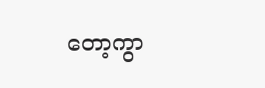တော့ကွာ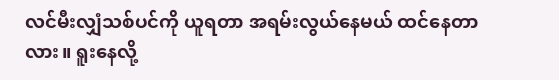လင်မီးလျှံသစ်ပင်ကို ယူရတာ အရမ်းလွယ်နေမယ် ထင်နေတာလား။ ရူးနေလို့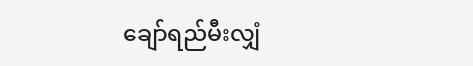ချော်ရည်မီးလျှံ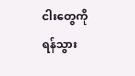ငါးတွေကို ရန်သွား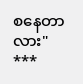စနေတာလား"
***